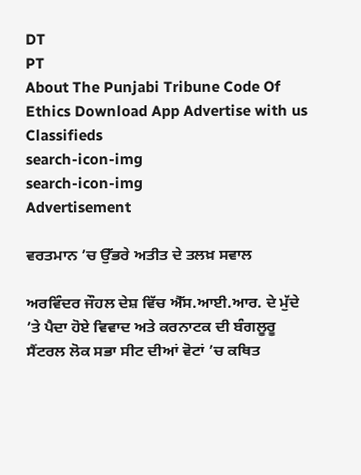DT
PT
About The Punjabi Tribune Code Of Ethics Download App Advertise with us Classifieds
search-icon-img
search-icon-img
Advertisement

ਵਰਤਮਾਨ ’ਚ ਉੱਭਰੇ ਅਤੀਤ ਦੇ ਤਲਖ਼ ਸਵਾਲ

ਅਰਵਿੰਦਰ ਜੌਹਲ ਦੇਸ਼ ਵਿੱਚ ਐੱਸ.ਆਈ.ਆਰ. ਦੇ ਮੁੱਦੇ ’ਤੇ ਪੈਦਾ ਹੋਏ ਵਿਵਾਦ ਅਤੇ ਕਰਨਾਟਕ ਦੀ ਬੰਗਲੂਰੂ ਸੈਂਟਰਲ ਲੋਕ ਸਭਾ ਸੀਟ ਦੀਆਂ ਵੋਟਾਂ ’ਚ ਕਥਿਤ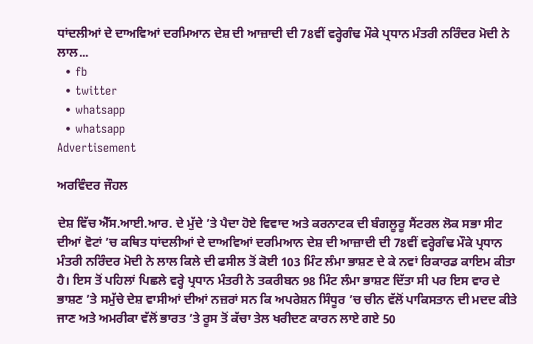ਧਾਂਦਲੀਆਂ ਦੇ ਦਾਅਵਿਆਂ ਦਰਮਿਆਨ ਦੇਸ਼ ਦੀ ਆਜ਼ਾਦੀ ਦੀ 78ਵੀਂ ਵਰ੍ਹੇਗੰਢ ਮੌਕੇ ਪ੍ਰਧਾਨ ਮੰਤਰੀ ਨਰਿੰਦਰ ਮੋਦੀ ਨੇ ਲਾਲ...
  • fb
  • twitter
  • whatsapp
  • whatsapp
Advertisement

ਅਰਵਿੰਦਰ ਜੌਹਲ

ਦੇਸ਼ ਵਿੱਚ ਐੱਸ.ਆਈ.ਆਰ. ਦੇ ਮੁੱਦੇ ’ਤੇ ਪੈਦਾ ਹੋਏ ਵਿਵਾਦ ਅਤੇ ਕਰਨਾਟਕ ਦੀ ਬੰਗਲੂਰੂ ਸੈਂਟਰਲ ਲੋਕ ਸਭਾ ਸੀਟ ਦੀਆਂ ਵੋਟਾਂ ’ਚ ਕਥਿਤ ਧਾਂਦਲੀਆਂ ਦੇ ਦਾਅਵਿਆਂ ਦਰਮਿਆਨ ਦੇਸ਼ ਦੀ ਆਜ਼ਾਦੀ ਦੀ 78ਵੀਂ ਵਰ੍ਹੇਗੰਢ ਮੌਕੇ ਪ੍ਰਧਾਨ ਮੰਤਰੀ ਨਰਿੰਦਰ ਮੋਦੀ ਨੇ ਲਾਲ ਕਿਲੇ ਦੀ ਫਸੀਲ ਤੋਂ ਕੋਈ 103 ਮਿੰਟ ਲੰਮਾ ਭਾਸ਼ਣ ਦੇ ਕੇ ਨਵਾਂ ਰਿਕਾਰਡ ਕਾਇਮ ਕੀਤਾ ਹੈ। ਇਸ ਤੋਂ ਪਹਿਲਾਂ ਪਿਛਲੇ ਵਰ੍ਹੇ ਪ੍ਰਧਾਨ ਮੰਤਰੀ ਨੇ ਤਕਰੀਬਨ 98 ਮਿੰਟ ਲੰਮਾ ਭਾਸ਼ਣ ਦਿੱਤਾ ਸੀ ਪਰ ਇਸ ਵਾਰ ਦੇ ਭਾਸ਼ਣ ’ਤੇ ਸਮੁੱਚੇ ਦੇਸ਼ ਵਾਸੀਆਂ ਦੀਆਂ ਨਜ਼ਰਾਂ ਸਨ ਕਿ ਅਪਰੇਸ਼ਨ ਸਿੰਧੂਰ ’ਚ ਚੀਨ ਵੱਲੋਂ ਪਾਕਿਸਤਾਨ ਦੀ ਮਦਦ ਕੀਤੇ ਜਾਣ ਅਤੇ ਅਮਰੀਕਾ ਵੱਲੋਂ ਭਾਰਤ ’ਤੇ ਰੂਸ ਤੋਂ ਕੱਚਾ ਤੇਲ ਖਰੀਦਣ ਕਾਰਨ ਲਾਏ ਗਏ 50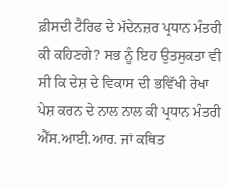ਫ਼ੀਸਦੀ ਟੈਰਿਫ ਦੇ ਮੱਦੇਨਜ਼ਰ ਪ੍ਰਧਾਨ ਮੰਤਰੀ ਕੀ ਕਹਿਣਗੇ? ਸਭ ਨੂੰ ਇਹ ਉਤਸੁਕਤਾ ਵੀ ਸੀ ਕਿ ਦੇਸ਼ ਦੇ ਵਿਕਾਸ ਦੀ ਭਵਿੱਖੀ ਰੇਖਾ ਪੇਸ਼ ਕਰਨ ਦੇ ਨਾਲ ਨਾਲ ਕੀ ਪ੍ਰਧਾਨ ਮੰਤਰੀ ਐੱਸ.ਆਈ.ਆਰ. ਜਾਂ ਕਥਿਤ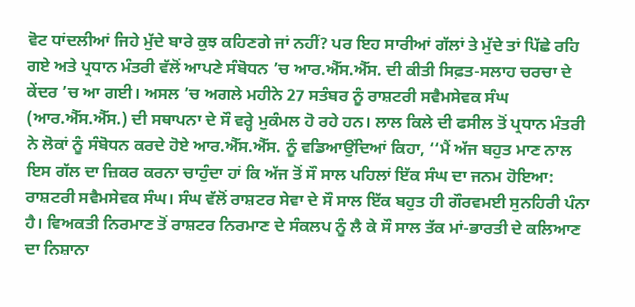ਵੋਟ ਧਾਂਦਲੀਆਂ ਜਿਹੇ ਮੁੱਦੇ ਬਾਰੇ ਕੁਝ ਕਹਿਣਗੇ ਜਾਂ ਨਹੀਂ? ਪਰ ਇਹ ਸਾਰੀਆਂ ਗੱਲਾਂ ਤੇ ਮੁੱਦੇ ਤਾਂ ਪਿੱਛੇ ਰਹਿ ਗਏ ਅਤੇ ਪ੍ਰਧਾਨ ਮੰਤਰੀ ਵੱਲੋਂ ਆਪਣੇ ਸੰਬੋਧਨ ’ਚ ਆਰ.ਐੱਸ.ਐੱਸ. ਦੀ ਕੀਤੀ ਸਿਫ਼ਤ-ਸਲਾਹ ਚਰਚਾ ਦੇ ਕੇਂਦਰ ’ਚ ਆ ਗਈ। ਅਸਲ ’ਚ ਅਗਲੇ ਮਹੀਨੇ 27 ਸਤੰਬਰ ਨੂੰ ਰਾਸ਼ਟਰੀ ਸਵੈਮਸੇਵਕ ਸੰਘ (ਆਰ.ਐੱਸ.ਐੱਸ.) ਦੀ ਸਥਾਪਨਾ ਦੇ ਸੌ ਵਰ੍ਹੇ ਮੁਕੰਮਲ ਹੋ ਰਹੇ ਹਨ। ਲਾਲ ਕਿਲੇ ਦੀ ਫਸੀਲ ਤੋਂ ਪ੍ਰਧਾਨ ਮੰਤਰੀ ਨੇ ਲੋਕਾਂ ਨੂੰ ਸੰਬੋਧਨ ਕਰਦੇ ਹੋਏ ਆਰ.ਐੱਸ.ਐੱਸ. ਨੂੰ ਵਡਿਆਉਂਦਿਆਂ ਕਿਹਾ, ‘‘ਮੈਂ ਅੱਜ ਬਹੁਤ ਮਾਣ ਨਾਲ ਇਸ ਗੱਲ ਦਾ ਜ਼ਿਕਰ ਕਰਨਾ ਚਾਹੁੰਦਾ ਹਾਂ ਕਿ ਅੱਜ ਤੋਂ ਸੌ ਸਾਲ ਪਹਿਲਾਂ ਇੱਕ ਸੰਘ ਦਾ ਜਨਮ ਹੋਇਆ: ਰਾਸ਼ਟਰੀ ਸਵੈਮਸੇਵਕ ਸੰਘ। ਸੰਘ ਵੱਲੋਂ ਰਾਸ਼ਟਰ ਸੇਵਾ ਦੇ ਸੌ ਸਾਲ ਇੱਕ ਬਹੁਤ ਹੀ ਗੌਰਵਮਈ ਸੁਨਹਿਰੀ ਪੰਨਾ ਹੈ। ਵਿਅਕਤੀ ਨਿਰਮਾਣ ਤੋਂ ਰਾਸ਼ਟਰ ਨਿਰਮਾਣ ਦੇ ਸੰਕਲਪ ਨੂੰ ਲੈ ਕੇ ਸੌ ਸਾਲ ਤੱਕ ਮਾਂ-ਭਾਰਤੀ ਦੇ ਕਲਿਆਣ ਦਾ ਨਿਸ਼ਾਨਾ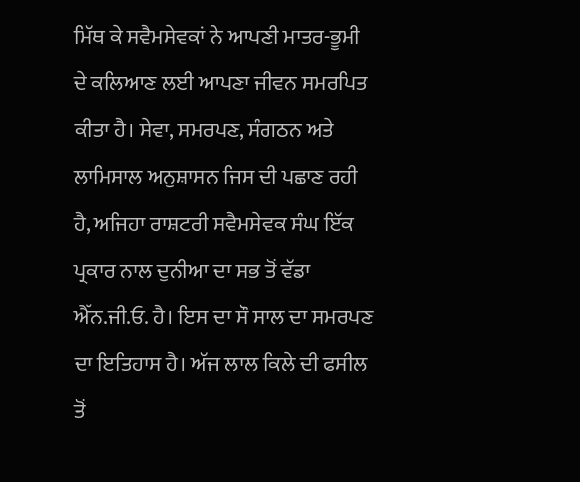ਮਿੱਥ ਕੇ ਸਵੈਮਸੇਵਕਾਂ ਨੇ ਆਪਣੀ ਮਾਤਰ-ਭੂਮੀ ਦੇ ਕਲਿਆਣ ਲਈ ਆਪਣਾ ਜੀਵਨ ਸਮਰਪਿਤ ਕੀਤਾ ਹੈ। ਸੇਵਾ, ਸਮਰਪਣ, ਸੰਗਠਨ ਅਤੇ ਲਾਮਿਸਾਲ ਅਨੁਸ਼ਾਸਨ ਜਿਸ ਦੀ ਪਛਾਣ ਰਹੀ ਹੈ, ਅਜਿਹਾ ਰਾਸ਼ਟਰੀ ਸਵੈਮਸੇਵਕ ਸੰਘ ਇੱਕ ਪ੍ਰਕਾਰ ਨਾਲ ਦੁਨੀਆ ਦਾ ਸਭ ਤੋਂ ਵੱਡਾ ਐੱਨ.ਜੀ.ਓ. ਹੈ। ਇਸ ਦਾ ਸੌ ਸਾਲ ਦਾ ਸਮਰਪਣ ਦਾ ਇਤਿਹਾਸ ਹੈ। ਅੱਜ ਲਾਲ ਕਿਲੇ ਦੀ ਫਸੀਲ ਤੋਂ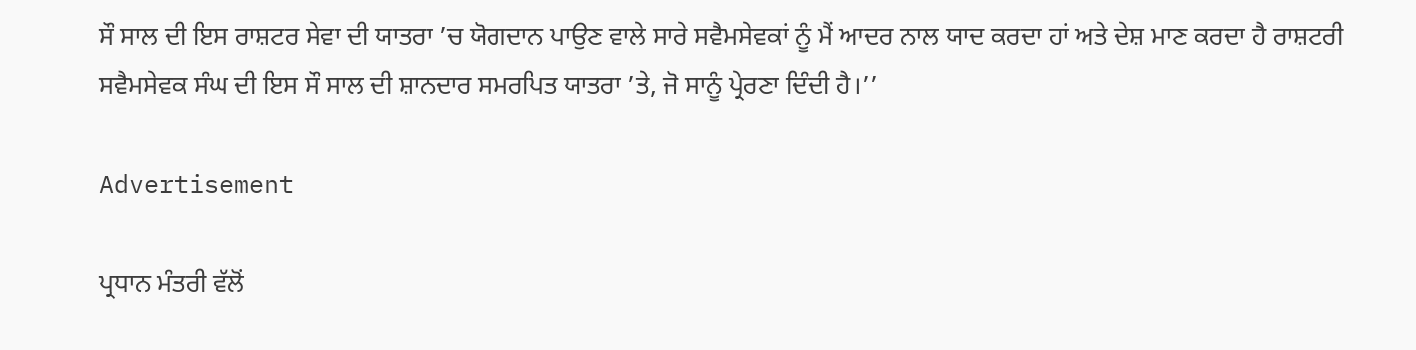ਸੌ ਸਾਲ ਦੀ ਇਸ ਰਾਸ਼ਟਰ ਸੇਵਾ ਦੀ ਯਾਤਰਾ ’ਚ ਯੋਗਦਾਨ ਪਾਉਣ ਵਾਲੇ ਸਾਰੇ ਸਵੈਮਸੇਵਕਾਂ ਨੂੰ ਮੈਂ ਆਦਰ ਨਾਲ ਯਾਦ ਕਰਦਾ ਹਾਂ ਅਤੇ ਦੇਸ਼ ਮਾਣ ਕਰਦਾ ਹੈ ਰਾਸ਼ਟਰੀ ਸਵੈਮਸੇਵਕ ਸੰਘ ਦੀ ਇਸ ਸੌ ਸਾਲ ਦੀ ਸ਼ਾਨਦਾਰ ਸਮਰਪਿਤ ਯਾਤਰਾ ’ਤੇ, ਜੋ ਸਾਨੂੰ ਪ੍ਰੇਰਣਾ ਦਿੰਦੀ ਹੈ।’’

Advertisement

ਪ੍ਰਧਾਨ ਮੰਤਰੀ ਵੱਲੋਂ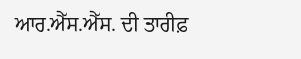ਆਰ.ਐੱਸ.ਐੱਸ. ਦੀ ਤਾਰੀਫ਼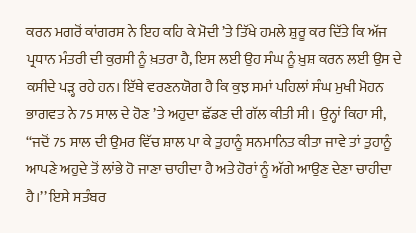ਕਰਨ ਮਗਰੋਂ ਕਾਂਗਰਸ ਨੇ ਇਹ ਕਹਿ ਕੇ ਮੋਦੀ ’ਤੇ ਤਿੱਖੇ ਹਮਲੇ ਸ਼ੁਰੂ ਕਰ ਦਿੱਤੇ ਕਿ ਅੱਜ ਪ੍ਰਧਾਨ ਮੰਤਰੀ ਦੀ ਕੁਰਸੀ ਨੂੰ ਖ਼ਤਰਾ ਹੈ, ਇਸ ਲਈ ਉਹ ਸੰਘ ਨੂੰ ਖ਼ੁਸ਼ ਕਰਨ ਲਈ ਉਸ ਦੇ ਕਸੀਦੇ ਪੜ੍ਹ ਰਹੇ ਹਨ। ਇੱਥੇ ਵਰਣਨਯੋਗ ਹੈ ਕਿ ਕੁਝ ਸਮਾਂ ਪਹਿਲਾਂ ਸੰਘ ਮੁਖੀ ਮੋਹਨ ਭਾਗਵਤ ਨੇ 75 ਸਾਲ ਦੇ ਹੋਣ ’ਤੇ ਅਹੁਦਾ ਛੱਡਣ ਦੀ ਗੱਲ ਕੀਤੀ ਸੀ। ਉਨ੍ਹਾਂ ਕਿਹਾ ਸੀ, ‘‘ਜਦੋਂ 75 ਸਾਲ ਦੀ ਉਮਰ ਵਿੱਚ ਸ਼ਾਲ ਪਾ ਕੇ ਤੁਹਾਨੂੰ ਸਨਮਾਨਿਤ ਕੀਤਾ ਜਾਵੇ ਤਾਂ ਤੁਹਾਨੂੰ ਆਪਣੇ ਅਹੁਦੇ ਤੋਂ ਲਾਂਭੇ ਹੋ ਜਾਣਾ ਚਾਹੀਦਾ ਹੈ ਅਤੇ ਹੋਰਾਂ ਨੂੰ ਅੱਗੇ ਆਉਣ ਦੇਣਾ ਚਾਹੀਦਾ ਹੈ।’’ ਇਸੇ ਸਤੰਬਰ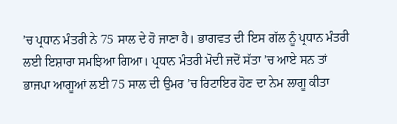’ਚ ਪ੍ਰਧਾਨ ਮੰਤਰੀ ਨੇ 75 ਸਾਲ ਦੇ ਹੋ ਜਾਣਾ ਹੈ। ਭਾਗਵਤ ਦੀ ਇਸ ਗੱਲ ਨੂੰ ਪ੍ਰਧਾਨ ਮੰਤਰੀ ਲਈ ਇਸ਼ਾਰਾ ਸਮਝਿਆ ਗਿਆ। ਪ੍ਰਧਾਨ ਮੰਤਰੀ ਮੋਦੀ ਜਦੋਂ ਸੱਤਾ ’ਚ ਆਏ ਸਨ ਤਾਂ ਭਾਜਪਾ ਆਗੂਆਂ ਲਈ 75 ਸਾਲ ਦੀ ਉਮਰ ’ਚ ਰਿਟਾਇਰ ਹੋਣ ਦਾ ਨੇਮ ਲਾਗੂ ਕੀਤਾ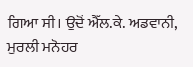ਗਿਆ ਸੀ। ਉਦੋਂ ਐੱਲ.ਕੇ. ਅਡਵਾਨੀ, ਮੁਰਲੀ ਮਨੋਹਰ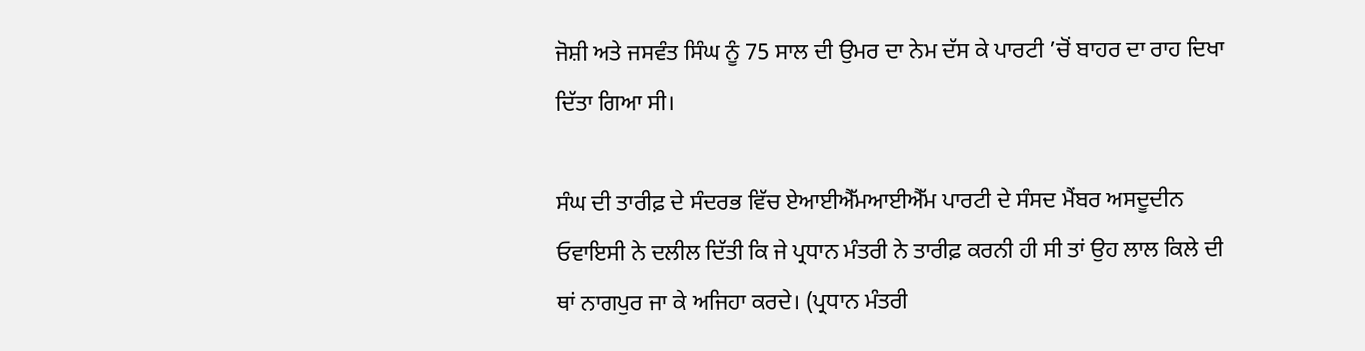ਜੋਸ਼ੀ ਅਤੇ ਜਸਵੰਤ ਸਿੰਘ ਨੂੰ 75 ਸਾਲ ਦੀ ਉਮਰ ਦਾ ਨੇਮ ਦੱਸ ਕੇ ਪਾਰਟੀ ’ਚੋਂ ਬਾਹਰ ਦਾ ਰਾਹ ਦਿਖਾ ਦਿੱਤਾ ਗਿਆ ਸੀ।

ਸੰਘ ਦੀ ਤਾਰੀਫ਼ ਦੇ ਸੰਦਰਭ ਵਿੱਚ ਏਆਈਐੱਮਆਈਐੱਮ ਪਾਰਟੀ ਦੇ ਸੰਸਦ ਮੈਂਬਰ ਅਸਦੂਦੀਨ ਓਵਾਇਸੀ ਨੇ ਦਲੀਲ ਦਿੱਤੀ ਕਿ ਜੇ ਪ੍ਰਧਾਨ ਮੰਤਰੀ ਨੇ ਤਾਰੀਫ਼ ਕਰਨੀ ਹੀ ਸੀ ਤਾਂ ਉਹ ਲਾਲ ਕਿਲੇ ਦੀ ਥਾਂ ਨਾਗਪੁਰ ਜਾ ਕੇ ਅਜਿਹਾ ਕਰਦੇ। (ਪ੍ਰਧਾਨ ਮੰਤਰੀ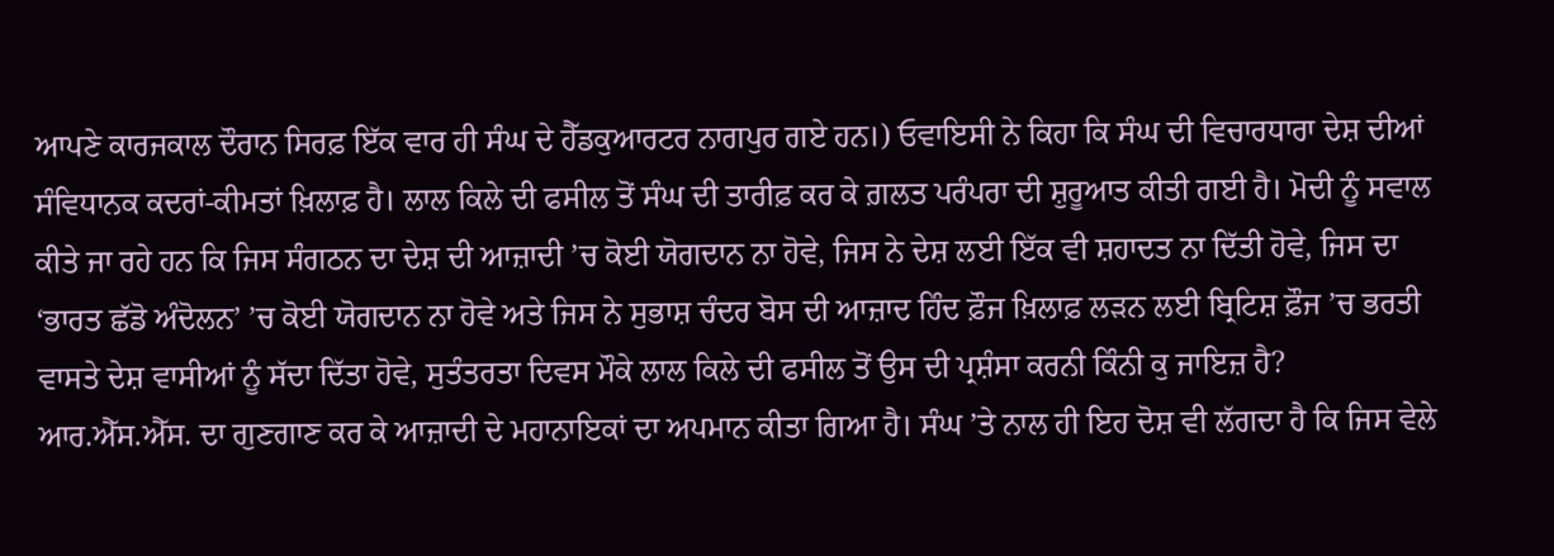ਆਪਣੇ ਕਾਰਜਕਾਲ ਦੌਰਾਨ ਸਿਰਫ਼ ਇੱਕ ਵਾਰ ਹੀ ਸੰਘ ਦੇ ਹੈੱਡਕੁਆਰਟਰ ਨਾਗਪੁਰ ਗਏ ਹਨ।) ਓਵਾਇਸੀ ਨੇ ਕਿਹਾ ਕਿ ਸੰਘ ਦੀ ਵਿਚਾਰਧਾਰਾ ਦੇਸ਼ ਦੀਆਂ ਸੰਵਿਧਾਨਕ ਕਦਰਾਂ-ਕੀਮਤਾਂ ਖ਼ਿਲਾਫ਼ ਹੈ। ਲਾਲ ਕਿਲੇ ਦੀ ਫਸੀਲ ਤੋਂ ਸੰਘ ਦੀ ਤਾਰੀਫ਼ ਕਰ ਕੇ ਗ਼ਲਤ ਪਰੰਪਰਾ ਦੀ ਸ਼ੁਰੂਆਤ ਕੀਤੀ ਗਈ ਹੈ। ਮੋਦੀ ਨੂੰ ਸਵਾਲ ਕੀਤੇ ਜਾ ਰਹੇ ਹਨ ਕਿ ਜਿਸ ਸੰਗਠਨ ਦਾ ਦੇਸ਼ ਦੀ ਆਜ਼ਾਦੀ ’ਚ ਕੋਈ ਯੋਗਦਾਨ ਨਾ ਹੋਵੇ, ਜਿਸ ਨੇ ਦੇਸ਼ ਲਈ ਇੱਕ ਵੀ ਸ਼ਹਾਦਤ ਨਾ ਦਿੱਤੀ ਹੋਵੇ, ਜਿਸ ਦਾ ‘ਭਾਰਤ ਛੱਡੋ ਅੰਦੋਲਨ’ ’ਚ ਕੋਈ ਯੋਗਦਾਨ ਨਾ ਹੋਵੇ ਅਤੇ ਜਿਸ ਨੇ ਸੁਭਾਸ਼ ਚੰਦਰ ਬੋਸ ਦੀ ਆਜ਼ਾਦ ਹਿੰਦ ਫ਼ੌਜ ਖ਼ਿਲਾਫ਼ ਲੜਨ ਲਈ ਬ੍ਰਿਟਿਸ਼ ਫ਼ੌਜ ’ਚ ਭਰਤੀ ਵਾਸਤੇ ਦੇਸ਼ ਵਾਸੀਆਂ ਨੂੰ ਸੱਦਾ ਦਿੱਤਾ ਹੋਵੇ, ਸੁਤੰਤਰਤਾ ਦਿਵਸ ਮੌਕੇ ਲਾਲ ਕਿਲੇ ਦੀ ਫਸੀਲ ਤੋਂ ਉਸ ਦੀ ਪ੍ਰਸ਼ੰਸਾ ਕਰਨੀ ਕਿੰਨੀ ਕੁ ਜਾਇਜ਼ ਹੈ? ਆਰ.ਐੱਸ.ਐੱਸ. ਦਾ ਗੁਣਗਾਣ ਕਰ ਕੇ ਆਜ਼ਾਦੀ ਦੇ ਮਹਾਨਾਇਕਾਂ ਦਾ ਅਪਮਾਨ ਕੀਤਾ ਗਿਆ ਹੈ। ਸੰਘ ’ਤੇ ਨਾਲ ਹੀ ਇਹ ਦੋਸ਼ ਵੀ ਲੱਗਦਾ ਹੈ ਕਿ ਜਿਸ ਵੇਲੇ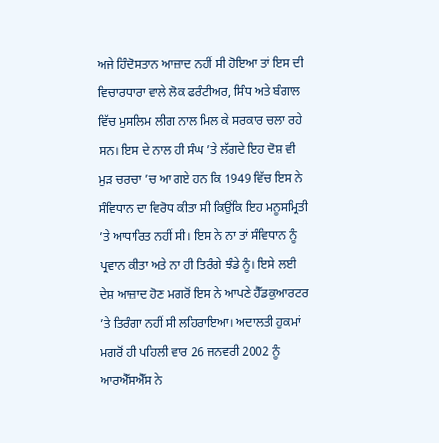ਅਜੇ ਹਿੰਦੋਸਤਾਨ ਆਜ਼ਾਦ ਨਹੀਂ ਸੀ ਹੋਇਆ ਤਾਂ ਇਸ ਦੀ ਵਿਚਾਰਧਾਰਾ ਵਾਲੇ ਲੋਕ ਫਰੰਟੀਅਰ, ਸਿੰਧ ਅਤੇ ਬੰਗਾਲ ਵਿੱਚ ਮੁਸਲਿਮ ਲੀਗ ਨਾਲ ਮਿਲ ਕੇ ਸਰਕਾਰ ਚਲਾ ਰਹੇ ਸਨ। ਇਸ ਦੇ ਨਾਲ ਹੀ ਸੰਘ ’ਤੇ ਲੱਗਦੇ ਇਹ ਦੋਸ਼ ਵੀ ਮੁੜ ਚਰਚਾ ’ਚ ਆ ਗਏ ਹਨ ਕਿ 1949 ਵਿੱਚ ਇਸ ਨੇ ਸੰਵਿਧਾਨ ਦਾ ਵਿਰੋਧ ਕੀਤਾ ਸੀ ਕਿਉਂਕਿ ਇਹ ਮਨੂਸਮ੍ਰਿਤੀ ’ਤੇ ਆਧਾਰਿਤ ਨਹੀਂ ਸੀ। ਇਸ ਨੇ ਨਾ ਤਾਂ ਸੰਵਿਧਾਨ ਨੂੰ ਪ੍ਰਵਾਨ ਕੀਤਾ ਅਤੇ ਨਾ ਹੀ ਤਿਰੰਗੇ ਝੰਡੇ ਨੂੰ। ਇਸੇ ਲਈ ਦੇਸ਼ ਆਜ਼ਾਦ ਹੋਣ ਮਗਰੋਂ ਇਸ ਨੇ ਆਪਣੇ ਹੈੱਡਕੁਆਰਟਰ ’ਤੇ ਤਿਰੰਗਾ ਨਹੀਂ ਸੀ ਲਹਿਰਾਇਆ। ਅਦਾਲਤੀ ਹੁਕਮਾਂ ਮਗਰੋਂ ਹੀ ਪਹਿਲੀ ਵਾਰ 26 ਜਨਵਰੀ 2002 ਨੂੰ ਆਰਐੱਸਐੱਸ ਨੇ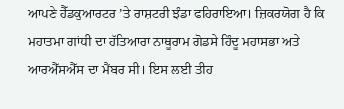ਆਪਣੇ ਹੈੱਡਕੁਆਰਟਰ ’ਤੇ ਰਾਸ਼ਟਰੀ ਝੰਡਾ ਫਹਿਰਾਇਆ। ਜ਼ਿਕਰਯੋਗ ਹੈ ਕਿ ਮਹਾਤਮਾ ਗਾਂਧੀ ਦਾ ਹੱਤਿਆਰਾ ਨਾਥੂਰਾਮ ਗੋਡਸੇ ਹਿੰਦੂ ਮਹਾਸਭਾ ਅਤੇ ਆਰਐੱਸਐੱਸ ਦਾ ਮੈਂਬਰ ਸੀ। ਇਸ ਲਈ ਤੀਹ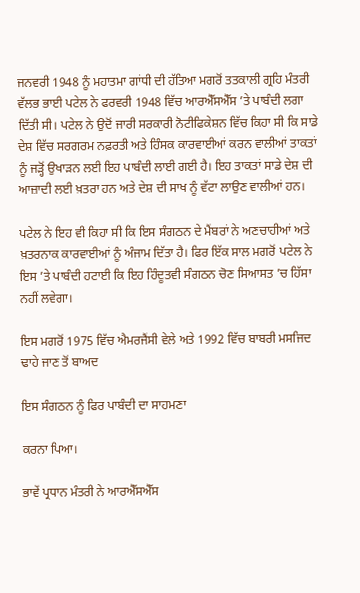ਜਨਵਰੀ 1948 ਨੂੰ ਮਹਾਤਮਾ ਗਾਂਧੀ ਦੀ ਹੱਤਿਆ ਮਗਰੋਂ ਤਤਕਾਲੀ ਗ੍ਰਹਿ ਮੰਤਰੀ ਵੱਲਭ ਭਾਈ ਪਟੇਲ ਨੇ ਫਰਵਰੀ 1948 ਵਿੱਚ ਆਰਐੱਸਐੱਸ ’ਤੇ ਪਾਬੰਦੀ ਲਗਾ ਦਿੱਤੀ ਸੀ। ਪਟੇਲ ਨੇ ਉਦੋਂ ਜਾਰੀ ਸਰਕਾਰੀ ਨੋਟੀਫਿਕੇਸ਼ਨ ਵਿੱਚ ਕਿਹਾ ਸੀ ਕਿ ਸਾਡੇ ਦੇਸ਼ ਵਿੱਚ ਸਰਗਰਮ ਨਫ਼ਰਤੀ ਅਤੇ ਹਿੰਸਕ ਕਾਰਵਾਈਆਂ ਕਰਨ ਵਾਲੀਆਂ ਤਾਕਤਾਂ ਨੂੰ ਜੜ੍ਹੋਂ ਉਖਾੜਨ ਲਈ ਇਹ ਪਾਬੰਦੀ ਲਾਈ ਗਈ ਹੈ। ਇਹ ਤਾਕਤਾਂ ਸਾਡੇ ਦੇਸ਼ ਦੀ ਆਜ਼ਾਦੀ ਲਈ ਖ਼ਤਰਾ ਹਨ ਅਤੇ ਦੇਸ਼ ਦੀ ਸਾਖ ਨੂੰ ਵੱਟਾ ਲਾਉਣ ਵਾਲੀਆਂ ਹਨ।

ਪਟੇਲ ਨੇ ਇਹ ਵੀ ਕਿਹਾ ਸੀ ਕਿ ਇਸ ਸੰਗਠਨ ਦੇ ਮੈਂਬਰਾਂ ਨੇ ਅਣਚਾਹੀਆਂ ਅਤੇ ਖ਼ਤਰਨਾਕ ਕਾਰਵਾਈਆਂ ਨੂੰ ਅੰਜਾਮ ਦਿੱਤਾ ਹੈ। ਫਿਰ ਇੱਕ ਸਾਲ ਮਗਰੋਂ ਪਟੇਲ ਨੇ ਇਸ ’ਤੇ ਪਾਬੰਦੀ ਹਟਾਈ ਕਿ ਇਹ ਹਿੰਦੂਤਵੀ ਸੰਗਠਨ ਚੋਣ ਸਿਆਸਤ ’ਚ ਹਿੱਸਾ ਨਹੀਂ ਲਵੇਗਾ।

ਇਸ ਮਗਰੋਂ 1975 ਵਿੱਚ ਐਮਰਜੈਂਸੀ ਵੇਲੇ ਅਤੇ 1992 ਵਿੱਚ ਬਾਬਰੀ ਮਸਜਿਦ ਢਾਹੇ ਜਾਣ ਤੋਂ ਬਾਅਦ

ਇਸ ਸੰਗਠਨ ਨੂੰ ਫਿਰ ਪਾਬੰਦੀ ਦਾ ਸਾਹਮਣਾ

ਕਰਨਾ ਪਿਆ।

ਭਾਵੇਂ ਪ੍ਰਧਾਨ ਮੰਤਰੀ ਨੇ ਆਰਐੱਸਐੱਸ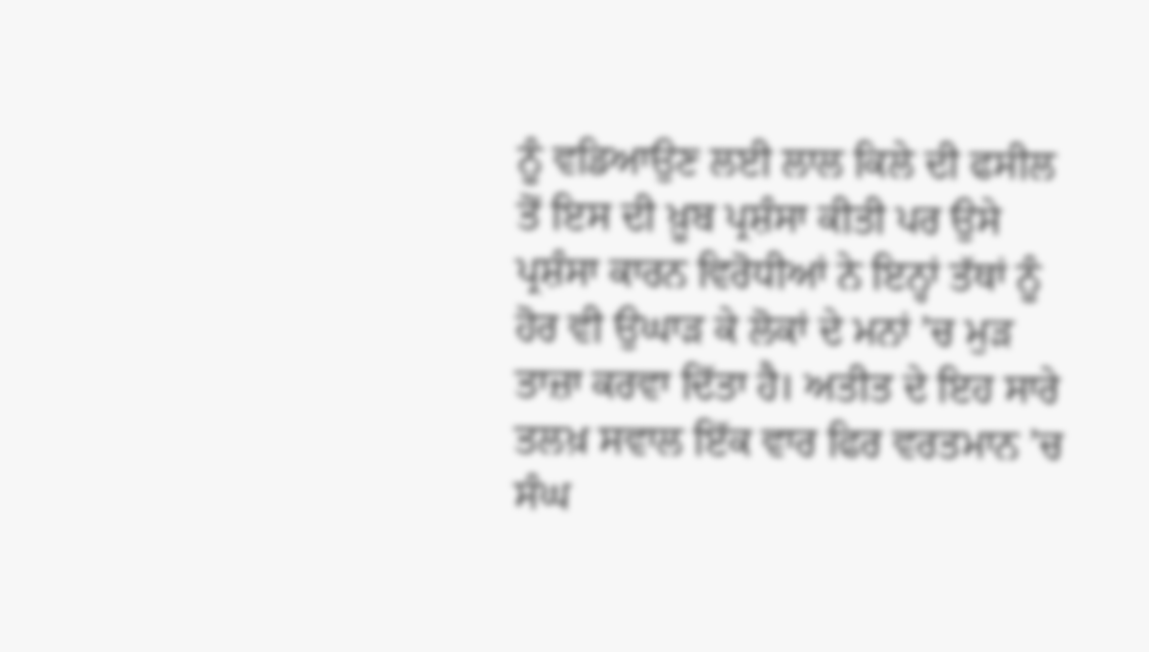ਨੂੰ ਵਡਿਆਉਣ ਲਈ ਲਾਲ ਕਿਲੇ ਦੀ ਫਸੀਲ ਤੋਂ ਇਸ ਦੀ ਖ਼ੂਬ ਪ੍ਰਸ਼ੰਸਾ ਕੀਤੀ ਪਰ ਉਸੇ ਪ੍ਰਸ਼ੰਸਾ ਕਾਰਨ ਵਿਰੋਧੀਆਂ ਨੇ ਇਨ੍ਹਾਂ ਤੱਥਾਂ ਨੂੰ ਹੋਰ ਵੀ ਉਘਾੜ ਕੇ ਲੋਕਾਂ ਦੇ ਮਨਾਂ ’ਚ ਮੁੜ ਤਾਜ਼ਾ ਕਰਵਾ ਦਿੱਤਾ ਹੈ। ਅਤੀਤ ਦੇ ਇਹ ਸਾਰੇ ਤਲਖ਼ ਸਵਾਲ ਇੱਕ ਵਾਰ ਫਿਰ ਵਰਤਮਾਨ ’ਚ ਸੰਘ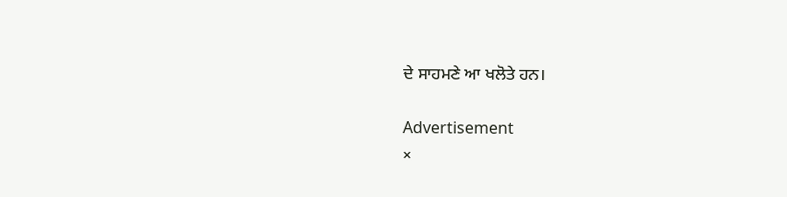ਦੇ ਸਾਹਮਣੇ ਆ ਖਲੋਤੇ ਹਨ।

Advertisement
×